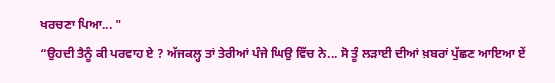ਖਰਚਣਾ ਪਿਆ... "
“ਉਹਦੀ ਤੈਨੂੰ ਕੀ ਪਰਵਾਹ ਏ ? ਅੱਜਕਲ੍ਹ ਤਾਂ ਤੇਰੀਆਂ ਪੰਜੇ ਘਿਉ ਵਿੱਚ ਨੇ... ਸੋ ਤੂੰ ਲੜਾਈ ਦੀਆਂ ਖ਼ਬਰਾਂ ਪੁੱਛਣ ਆਇਆ ਏਂ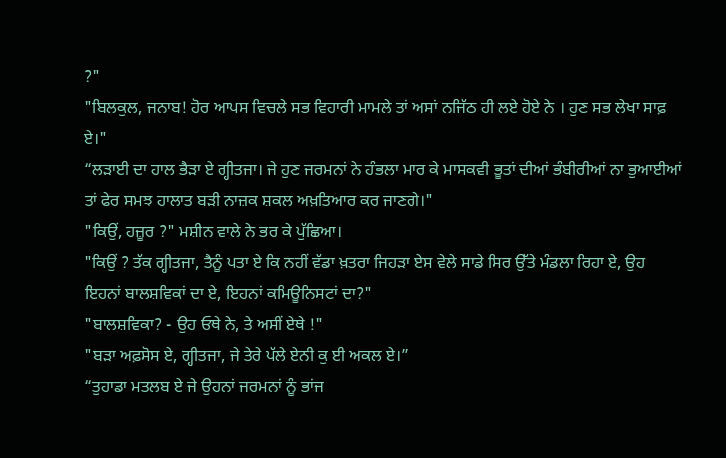?"
"ਬਿਲਕੁਲ, ਜਨਾਬ! ਹੋਰ ਆਪਸ ਵਿਚਲੇ ਸਭ ਵਿਹਾਰੀ ਮਾਮਲੇ ਤਾਂ ਅਸਾਂ ਨਜਿੱਠ ਹੀ ਲਏ ਹੋਏ ਨੇ । ਹੁਣ ਸਭ ਲੇਖਾ ਸਾਫ਼ ਏ।"
“ਲੜਾਈ ਦਾ ਹਾਲ ਭੈੜਾ ਏ ਗ੍ਹੀਤਜਾ। ਜੇ ਹੁਣ ਜਰਮਨਾਂ ਨੇ ਹੰਭਲਾ ਮਾਰ ਕੇ ਮਾਸਕਵੀ ਭੂਤਾਂ ਦੀਆਂ ਭੰਬੀਰੀਆਂ ਨਾ ਭੁਆਈਆਂ ਤਾਂ ਫੇਰ ਸਮਝ ਹਾਲਾਤ ਬੜੀ ਨਾਜ਼ਕ ਸ਼ਕਲ ਅਖ਼ਤਿਆਰ ਕਰ ਜਾਣਗੇ।"
"ਕਿਉਂ, ਹਜ਼ੂਰ ?" ਮਸ਼ੀਨ ਵਾਲੇ ਨੇ ਭਰ ਕੇ ਪੁੱਛਿਆ।
"ਕਿਉਂ ? ਤੱਕ ਗ੍ਹੀਤਜਾ, ਤੈਨੂੰ ਪਤਾ ਏ ਕਿ ਨਹੀਂ ਵੱਡਾ ਖ਼ਤਰਾ ਜਿਹੜਾ ਏਸ ਵੇਲੇ ਸਾਡੇ ਸਿਰ ਉੱਤੇ ਮੰਡਲਾ ਰਿਹਾ ਏ, ਉਹ ਇਹਨਾਂ ਬਾਲਸ਼ਵਿਕਾਂ ਦਾ ਏ, ਇਹਨਾਂ ਕਮਿਊਨਿਸਟਾਂ ਦਾ?"
"ਬਾਲਸ਼ਵਿਕਾ? - ਉਹ ਓਥੇ ਨੇ, ਤੇ ਅਸੀਂ ਏਥੇ !"
"ਬੜਾ ਅਫ਼ਸੋਸ ਏ, ਗ੍ਹੀਤਜਾ, ਜੇ ਤੇਰੇ ਪੱਲੇ ਏਨੀ ਕੁ ਈ ਅਕਲ ਏ।”
“ਤੁਹਾਡਾ ਮਤਲਬ ਏ ਜੇ ਉਹਨਾਂ ਜਰਮਨਾਂ ਨੂੰ ਭਾਂਜ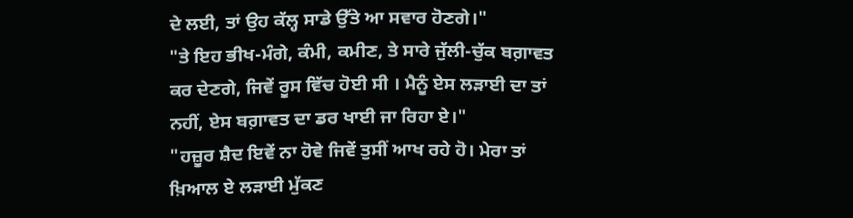ਦੇ ਲਈ, ਤਾਂ ਉਹ ਕੱਲ੍ਹ ਸਾਡੇ ਉੱਤੇ ਆ ਸਵਾਰ ਹੋਣਗੇ।"
"ਤੇ ਇਹ ਭੀਖ-ਮੰਗੇ, ਕੰਮੀ, ਕਮੀਣ, ਤੇ ਸਾਰੇ ਜੁੱਲੀ-ਚੁੱਕ ਬਗ਼ਾਵਤ ਕਰ ਦੇਣਗੇ, ਜਿਵੇਂ ਰੂਸ ਵਿੱਚ ਹੋਈ ਸੀ । ਮੈਨੂੰ ਏਸ ਲੜਾਈ ਦਾ ਤਾਂ ਨਹੀਂ, ਏਸ ਬਗ਼ਾਵਤ ਦਾ ਡਰ ਖਾਈ ਜਾ ਰਿਹਾ ਏ।"
"ਹਜ਼ੂਰ ਸ਼ੈਦ ਇਵੇਂ ਨਾ ਹੋਵੇ ਜਿਵੇਂ ਤੁਸੀਂ ਆਖ ਰਹੇ ਹੋ। ਮੇਰਾ ਤਾਂ ਖ਼ਿਆਲ ਏ ਲੜਾਈ ਮੁੱਕਣ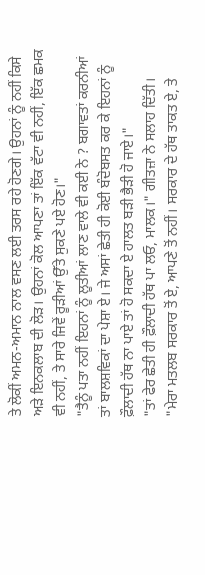ਤੇ ਲੋਕੀਂ ਅਮਨ-ਅਮਾਨ ਨਾਲ ਵਸਣ ਲਈ ਤਰਸ ਰਹੇ ਹੋਣਗੇ। ਉਹਨਾਂ ਨੂੰ ਨਹੀਂ ਕਿਸੇ ਅੜੇ ਇਨਕਲਾਬ ਦੀ ਲੋੜ। ਉਹਨਾਂ ਕੋਲ ਆਪਣਾ ਤਾਂ ਇੱਕ ਵੱਟਾ ਵੀ ਨਹੀਂ, ਇੱਕ ਛਮਕ ਵੀ ਨਹੀਂ, ਤੇ ਸਾਰੇ ਜਿਵੇਂ ਰੂੜੀਆਂ ਉੱਤੇ ਸੁਕਣੇ ਪਏ ਹੋਣ।"
"ਤੈਨੂੰ ਪਤਾ ਨਹੀਂ ਇਹਨਾਂ ਨੂੰ ਲੂਤੀਆਂ ਲਾਣ ਵਾਲੇ ਵੀ ਕਈ ਨੇ ? ਬਗਾਵਤਾਂ ਕਰਨੀਆਂ ਤਾਂ ਬਾਲਸ਼ਵਿਕਾਂ ਦਾ ਪੇਸ਼ਾ ਏ। ਜੇ ਅਸਾਂ ਛੇਤੀ ਹੀ ਕੋਈ ਬੰਦੋਬਸਤ ਕਰ ਕੇ ਇਹਨਾਂ ਨੂੰ ਫ਼ੌਲਾਦੀ ਹੱਥ ਨਾ ਪਾਏ ਤਾਂ ਹੋ ਸਕਦਾ ਏ ਹਾਲਤ ਬੜੀ ਭੈੜੀ ਹੋ ਜਾਏ।"
"ਤਾਂ ਫੇਰ ਛੇਤੀ ਹੀ ਫ਼ੌਲਾਦੀ ਹੱਥ ਪਾ ਲਓ, ਮਾਲਕ।" ਗੀਤਜ਼ਾ ਨੇ ਸਲਾਹ ਦਿੱਤੀ।
"ਮੇਰਾ ਮਤਲਬ ਸਰਕਾਰ ਤੋਂ ਏ, ਆਪਣੇ ਤੋਂ ਨਹੀਂ। ਸਰਕਾਰ ਦੇ ਹੱਥ ਤਾਕਤ ਏ, ਤੇ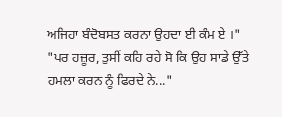ਅਜਿਹਾ ਬੰਦੋਬਸਤ ਕਰਨਾ ਉਹਦਾ ਈ ਕੰਮ ਏ ।"
"ਪਰ ਹਜ਼ੂਰ, ਤੁਸੀਂ ਕਹਿ ਰਹੇ ਸੋ ਕਿ ਉਹ ਸਾਡੇ ਉੱਤੇ ਹਮਲਾ ਕਰਨ ਨੂੰ ਫਿਰਦੇ ਨੇ..."